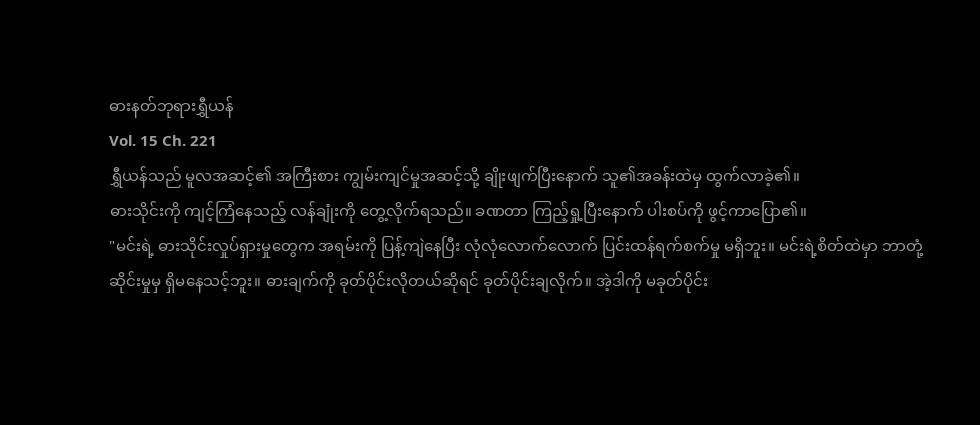ဓားနတ်ဘုရားရွှီယန်
Vol. 15 Ch. 221
ရွှီယန်သည် မူလအဆင့်၏ အကြီးစား ကျွမ်းကျင်မှုအဆင့်သို့ ချိုးဖျက်ပြီးနောက် သူ၏အခန်းထဲမှ ထွက်လာခဲ့၏။
ဓားသိုင်းကို ကျင့်ကြံနေသည့် လန်ချုံးကို တွေ့လိုက်ရသည်။ ခဏတာ ကြည့်ရှု့ပြီးနောက် ပါးစပ်ကို ဖွင့်ကာပြော၏။
"မင်းရဲ့ ဓားသိုင်းလှုပ်ရှားမှုတွေက အရမ်းကို ပြန့်ကျဲနေပြီး လုံလုံလောက်လောက် ပြင်းထန်ရက်စက်မှု မရှိဘူး။ မင်းရဲ့စိတ်ထဲမှာ ဘာတုံ့ဆိုင်းမှုမှ ရှိမနေသင့်ဘူး။ ဓားချက်ကို ခုတ်ပိုင်းလိုတယ်ဆိုရင် ခုတ်ပိုင်းချလိုက်။ အဲ့ဒါကို မခုတ်ပိုင်း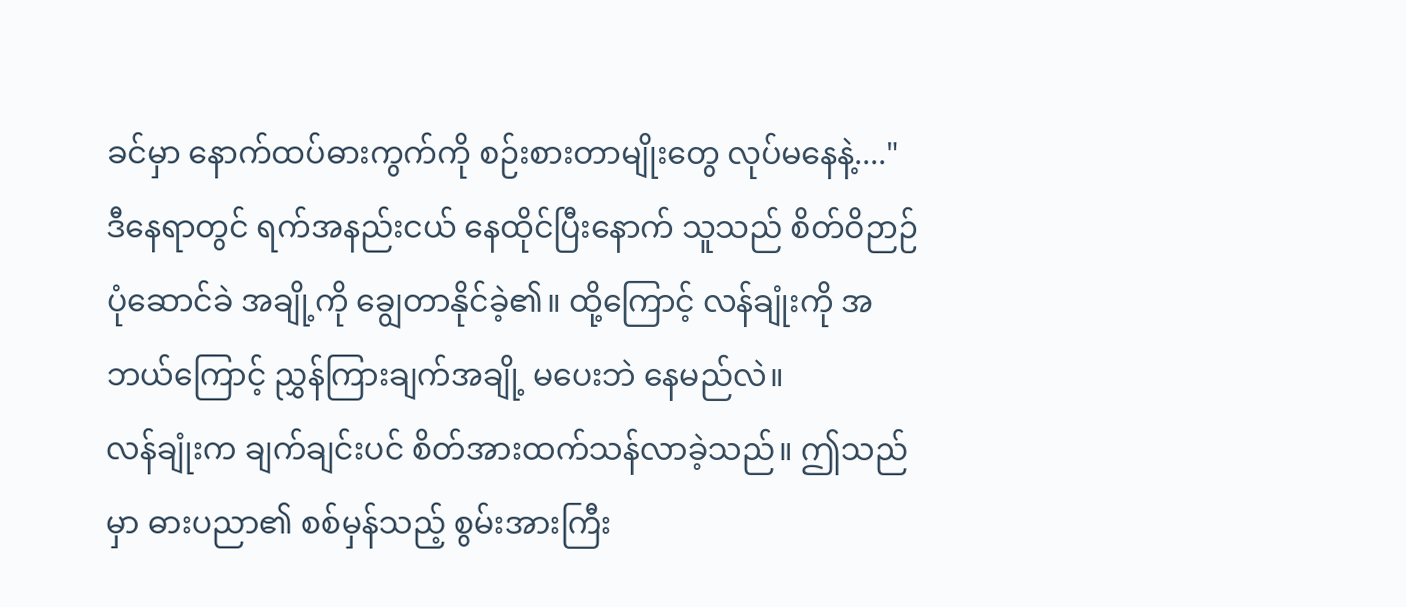ခင်မှာ နောက်ထပ်ဓားကွက်ကို စဉ်းစားတာမျိုးတွေ လုပ်မနေနဲ့...."
ဒီနေရာတွင် ရက်အနည်းငယ် နေထိုင်ပြီးနောက် သူသည် စိတ်ဝိဉာဉ်ပုံဆောင်ခဲ အချို့ကို ချွေတာနိုင်ခဲ့၏။ ထို့ကြောင့် လန်ချုံးကို အဘယ်ကြောင့် ညွှန်ကြားချက်အချို့ မပေးဘဲ နေမည်လဲ။
လန်ချုံးက ချက်ချင်းပင် စိတ်အားထက်သန်လာခဲ့သည်။ ဤသည်မှာ ဓားပညာ၏ စစ်မှန်သည့် စွမ်းအားကြီး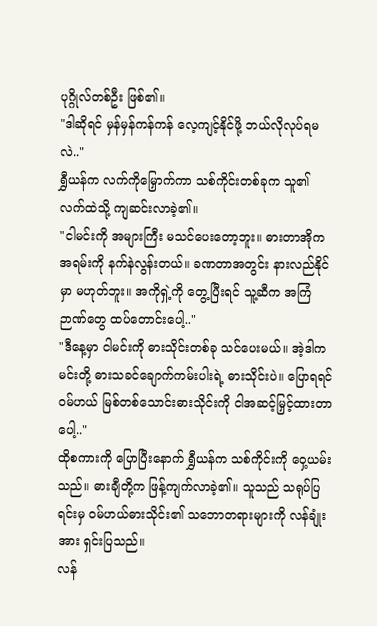ပုဂ္ဂိုလ်တစ်ဦး ဖြစ်၏။
"ဒါဆိုရင် မှန်မှန်ကန်ကန် လေ့ကျင့်နိုင်ဖို့ ဘယ်လိုလုပ်ရမလဲ.."
ရွှီယန်က လက်ကိုမြှောက်ကာ သစ်ကိုင်းတစ်ခုက သူ၏ လက်ထဲသို့ ကျဆင်းလာခဲ့၏။
"ငါမင်းကို အများကြီး မသင်ပေးတော့ဘူး။ ဓားတာအိုက အရမ်းကို နက်နဲလွန်းတယ်။ ခဏတာအတွင်း နားလည်နိုင်မှာ မဟုတ်ဘူး။ အကိုရှဲ့ကို တွေ့ပြီးရင် သူ့ဆီက အကြံဉာဏ်တွေ ထပ်တောင်းပေါ့.."
"ဒီနေ့မှာ ငါမင်းကို ဓားသိုင်းတစ်ခု သင်ပေးမယ်။ အဲ့ဒါက မင်းတို့ ဓားသခင်ချောက်ကမ်းပါးရဲ့ ဓားသိုင်းပဲ။ ပြောရရင် ဝမ်ဟယ် မြစ်တစ်သောင်းဓားသိုင်းကို ငါအဆင့်မြှင့်ထားတာပေါ့.."
ထိုစကားကို ပြောပြီးနောက် ရွှီယန်က သစ်ကိုင်းကို ဝှေ့ယမ်းသည်။ ဓားချီတို့က ဖြန့်ကျက်လာခဲ့၏။ သူသည် သရုပ်ပြရင်းမှ ဝမ်ဟယ်ဓားသိုင်း၏ သဘောတရားများကို လန်ချုံးအား ရှင်းပြသည်။
လန်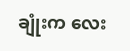ချုံးက လေး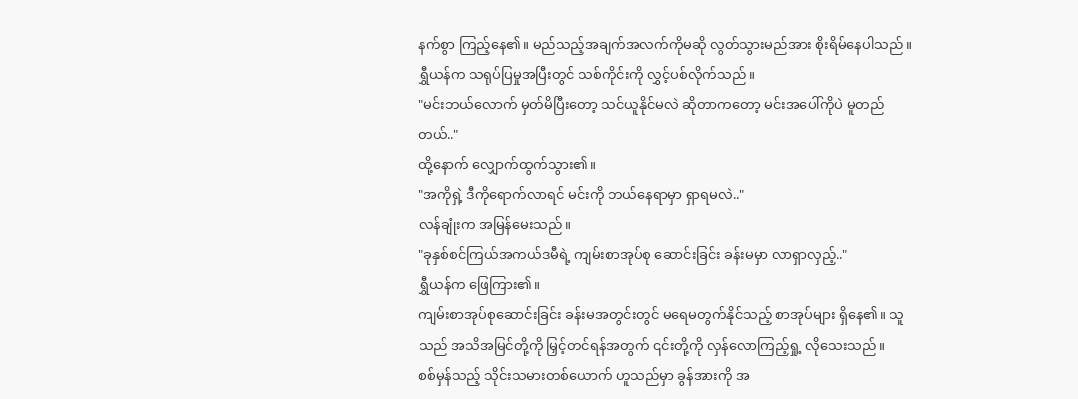နက်စွာ ကြည့်နေ၏။ မည်သည့်အချက်အလက်ကိုမဆို လွတ်သွားမည်အား စိုးရိမ်နေပါသည်။
ရွှီယန်က သရုပ်ပြမှုအပြီးတွင် သစ်ကိုင်းကို လွှင့်ပစ်လိုက်သည်။
"မင်းဘယ်လောက် မှတ်မိပြီးတော့ သင်ယူနိုင်မလဲ ဆိုတာကတော့ မင်းအပေါ်ကိုပဲ မူတည်တယ်.."
ထို့နောက် လျှောက်ထွက်သွား၏။
"အကိုရှဲ့ ဒီကိုရောက်လာရင် မင်းကို ဘယ်နေရာမှာ ရှာရမလဲ.."
လန်ချုံးက အမြန်မေးသည်။
"ခုနှစ်စင်ကြယ်အကယ်ဒမီရဲ့ ကျမ်းစာအုပ်စု ဆောင်းခြင်း ခန်းမမှာ လာရှာလှည့်.."
ရွှီယန်က ဖြေကြား၏။
ကျမ်းစာအုပ်စုဆောင်းခြင်း ခန်းမအတွင်းတွင် မရေမတွက်နိုင်သည့် စာအုပ်များ ရှိနေ၏။ သူသည် အသိအမြင်တို့ကို မြှင့်တင်ရန်အတွက် ၎င်းတို့ကို လှန်လောကြည့်ရှု့ လိုသေးသည်။
စစ်မှန်သည့် သိုင်းသမားတစ်ယောက် ဟူသည်မှာ ခွန်အားကို အ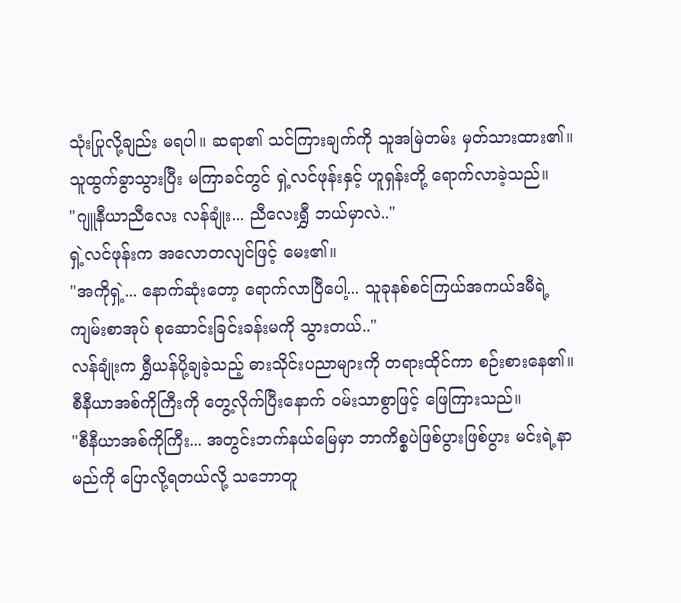သုံးပြုလို့ချည်း မရပါ။ ဆရာ၏ သင်ကြားချက်ကို သူအမြဲတမ်း မှတ်သားထား၏။
သူထွက်ခွာသွားပြီး မကြာခင်တွင် ရှဲ့လင်ဖုန်းနှင့် ဟူရှန်းတို့ ရောက်လာခဲ့သည်။
"ဂျူနီယာညီလေး လန်ချုံး... ညီလေးရွှီ ဘယ်မှာလဲ.."
ရှဲ့လင်ဖုန်းက အလောတလျင်ဖြင့် မေး၏။
"အကိုရှဲ့... နောက်ဆုံးတော့ ရောက်လာပြီပေါ့... သူခုနစ်စင်ကြယ်အကယ်ဒမီရဲ့ ကျမ်းစာအုပ် စုဆောင်းခြင်းခန်းမကို သွားတယ်.."
လန်ချုံးက ရွှီယန်ပို့ချခဲ့သည့် ဓားသိုင်းပညာများကို တရားထိုင်ကာ စဉ်းစားနေ၏။ စီနီယာအစ်ကိုကြီးကို တွေ့လိုက်ပြီးနောက် ဝမ်းသာစွာဖြင့် ဖြေကြားသည်။
"စီနီယာအစ်ကိုကြီး... အတွင်းဘက်နယ်မြေမှာ ဘာကိစ္စပဲဖြစ်ပွားဖြစ်ပွား မင်းရဲ့နာမည်ကို ပြောလို့ရတယ်လို့ သဘောတူ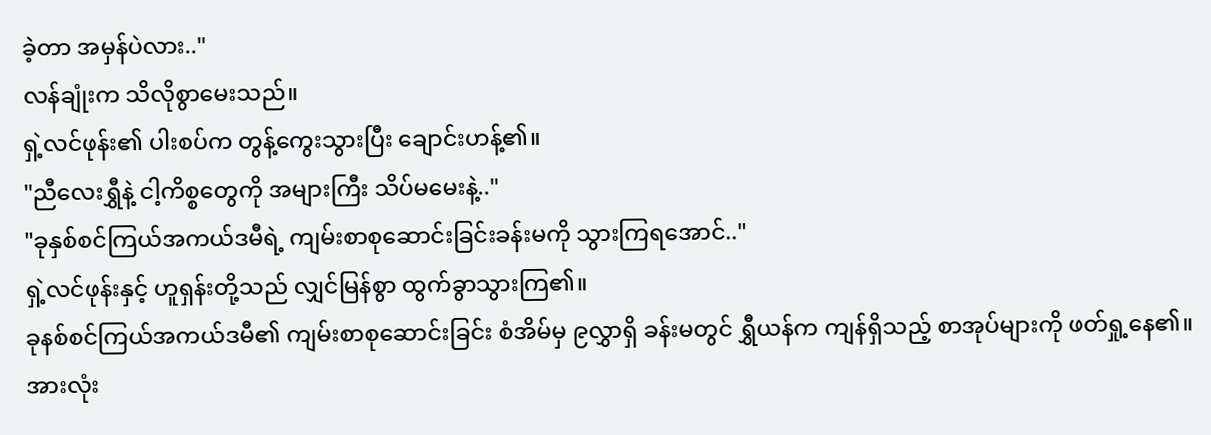ခဲ့တာ အမှန်ပဲလား.."
လန်ချုံးက သိလိုစွာမေးသည်။
ရှဲ့လင်ဖုန်း၏ ပါးစပ်က တွန့်ကွေးသွားပြီး ချောင်းဟန့်၏။
"ညီလေးရွှီနဲ့ ငါ့ကိစ္စတွေကို အများကြီး သိပ်မမေးနဲ့.."
"ခုနှစ်စင်ကြယ်အကယ်ဒမီရဲ့ ကျမ်းစာစုဆောင်းခြင်းခန်းမကို သွားကြရအောင်.."
ရှဲ့လင်ဖုန်းနှင့် ဟူရှန်းတို့သည် လျှင်မြန်စွာ ထွက်ခွာသွားကြ၏။
ခုနစ်စင်ကြယ်အကယ်ဒမီ၏ ကျမ်းစာစုဆောင်းခြင်း စံအိမ်မှ ၉လွှာရှိ ခန်းမတွင် ရွှီယန်က ကျန်ရှိသည့် စာအုပ်များကို ဖတ်ရှု့နေ၏။ အားလုံး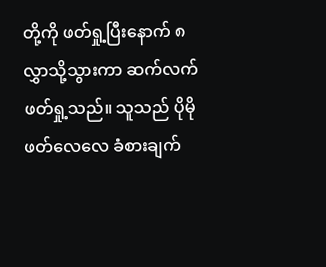တို့ကို ဖတ်ရှု့ပြီးနောက် ၈လွှာသို့သွားကာ ဆက်လက် ဖတ်ရှု့သည်။ သူသည် ပိုမိုဖတ်လေလေ ခံစားချက်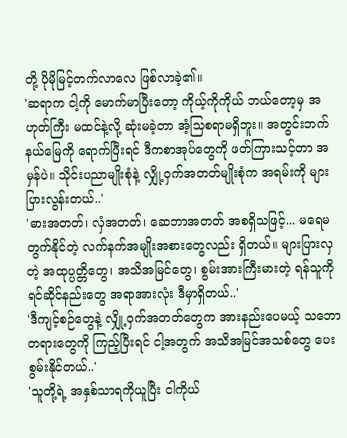တို့ ပိုမိုမြင့်တက်လာလေ ဖြစ်လာခဲ့၏။
'ဆရာက ငါ့ကို မောက်မာပြီးတော့ ကိုယ့်ကိုကိုယ် ဘယ်တော့မှ အဟုတ်ကြီး မထင်နဲ့လို့ ဆုံးမခဲ့တာ အံ့သြစရာမရှိဘူး။ အတွင်းဘက်နယ်မြေကို ရောက်ပြီးရင် ဒီကစာအုပ်တွေကို ဖတ်ကြားသင့်တာ အမှန်ပဲ။ သိုင်းပညာမျိုးစုံနဲ့ လျှို့ဝှက်အတတ်မျိုးစုံက အရမ်းကို များပြားလွန်းတယ်..'
'ဓားအတတ်၊ လှံအတတ်၊ ဆေဘာအတတ် အစရှိသဖြင့်... မရေမတွက်နိုင်တဲ့ လက်နက်အမျိုးအစားတွေလည်း ရှိတယ်။ များပြားလှတဲ့ အထုပ္ပတ္တိတွေ၊ အသိအမြင်တွေ၊ စွမ်းအားကြီးမားတဲ့ ရန်သူကို ရင်ဆိုင်နည်းတွေ အရာအားလုံး ဒီမှာရှိတယ်..'
'ဒီကျင့်စဉ်တွေနဲ့ လျှို့ဝှက်အတတ်တွေက အားနည်းပေမယ့် သဘောတရားတွေကို ကြည့်ပြီးရင် ငါ့အတွက် အသိအမြင်အသစ်တွေ ပေးစွမ်းနိုင်တယ်..'
'သူတို့ရဲ့ အနှစ်သာရကိုယူပြီး ငါကိုယ်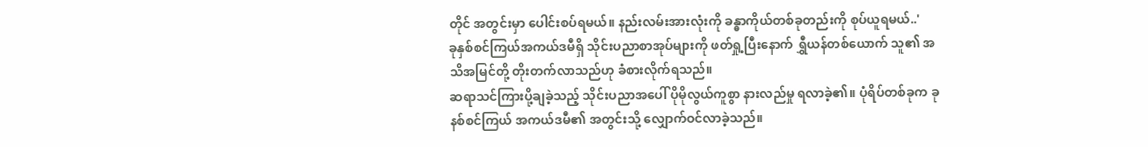တိုင် အတွင်းမှာ ပေါင်းစပ်ရမယ်။ နည်းလမ်းအားလုံးကို ခန္ဓာကိုယ်တစ်ခုတည်းကို စုပ်ယူရမယ်..'
ခုနှစ်စင်ကြယ်အကယ်ဒမီရှိ သိုင်းပညာစာအုပ်များကို ဖတ်ရှု့ပြီးနောက် ရွှီယန်တစ်ယောက် သူ၏ အသိအမြင်တို့ တိုးတက်လာသည်ဟု ခံစားလိုက်ရသည်။
ဆရာသင်ကြားပို့ချခဲ့သည့် သိုင်းပညာအပေါ် ပိုမိုလွယ်ကူစွာ နားလည်မှု ရလာခဲ့၏။ ပုံရိပ်တစ်ခုက ခုနစ်စင်ကြယ် အကယ်ဒမီ၏ အတွင်းသို့ လျှောက်ဝင်လာခဲ့သည်။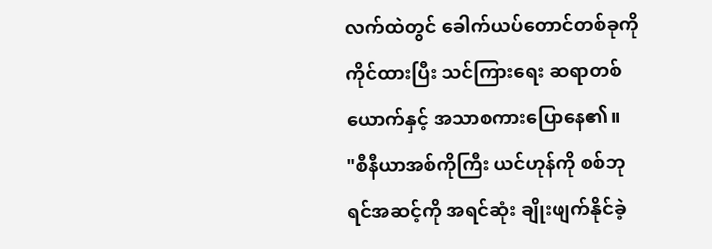လက်ထဲတွင် ခေါက်ယပ်တောင်တစ်ခုကို ကိုင်ထားပြီး သင်ကြားရေး ဆရာတစ်ယောက်နှင့် အသာစကားပြောနေ၏။
"စီနီယာအစ်ကိုကြီး ယင်ဟုန်ကို စစ်ဘုရင်အဆင့်ကို အရင်ဆုံး ချိုးဖျက်နိုင်ခဲ့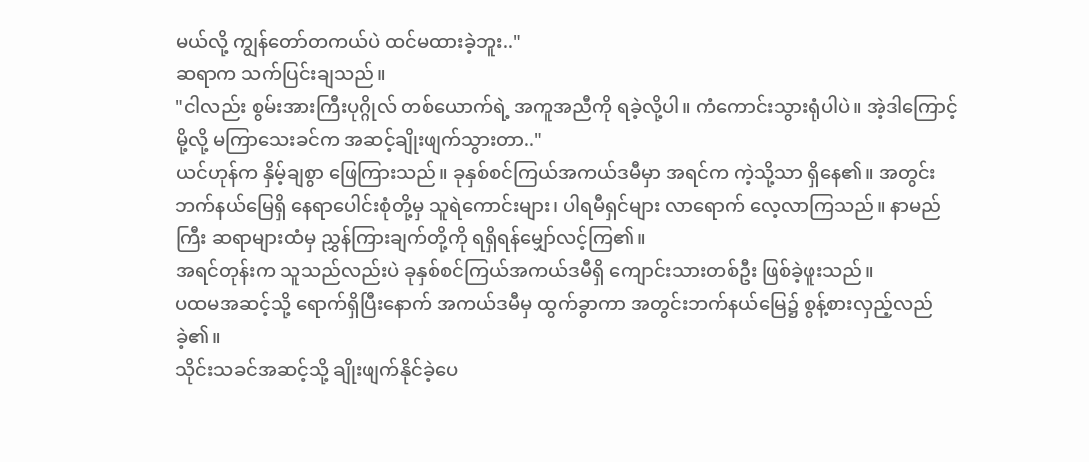မယ်လို့ ကျွန်တော်တကယ်ပဲ ထင်မထားခဲ့ဘူး.."
ဆရာက သက်ပြင်းချသည်။
"ငါလည်း စွမ်းအားကြီးပုဂ္ဂိုလ် တစ်ယောက်ရဲ့ အကူအညီကို ရခဲ့လို့ပါ။ ကံကောင်းသွားရုံပါပဲ။ အဲ့ဒါကြောင့်မို့လို့ မကြာသေးခင်က အဆင့်ချိုးဖျက်သွားတာ.."
ယင်ဟုန်က နှိမ့်ချစွာ ဖြေကြားသည်။ ခုနှစ်စင်ကြယ်အကယ်ဒမီမှာ အရင်က ကဲ့သို့သာ ရှိနေ၏။ အတွင်းဘက်နယ်မြေရှိ နေရာပေါင်းစုံတို့မှ သူရဲကောင်းများ၊ ပါရမီရှင်များ လာရောက် လေ့လာကြသည်။ နာမည်ကြီး ဆရာများထံမှ ညွှန်ကြားချက်တို့ကို ရရှိရန်မျှော်လင့်ကြ၏။
အရင်တုန်းက သူသည်လည်းပဲ ခုနှစ်စင်ကြယ်အကယ်ဒမီရှိ ကျောင်းသားတစ်ဦး ဖြစ်ခဲ့ဖူးသည်။
ပထမအဆင့်သို့ ရောက်ရှိပြီးနောက် အကယ်ဒမီမှ ထွက်ခွာကာ အတွင်းဘက်နယ်မြေ၌ စွန့်စားလှည့်လည်ခဲ့၏။
သိုင်းသခင်အဆင့်သို့ ချိုးဖျက်နိုင်ခဲ့ပေ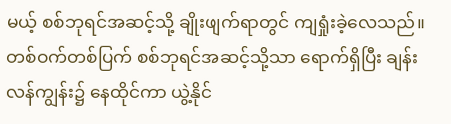မယ့် စစ်ဘုရင်အဆင့်သို့ ချိုးဖျက်ရာတွင် ကျရှုံးခဲ့လေသည်။ တစ်ဝက်တစ်ပြက် စစ်ဘုရင်အဆင့်သို့သာ ရောက်ရှိပြီး ချန်းလန်ကျွန်း၌ နေထိုင်ကာ ယွဲ့နိုင်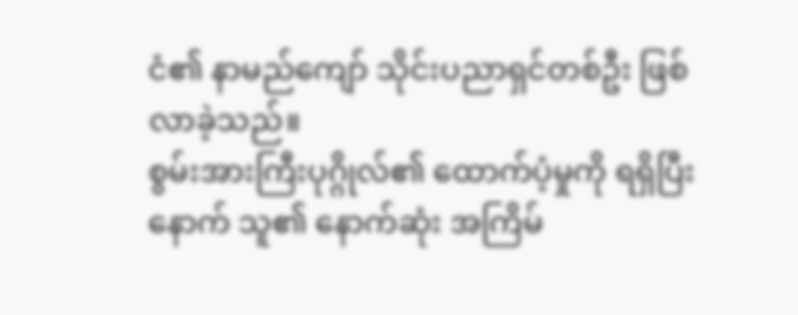ငံ၏ နာမည်ကျော် သိုင်းပညာရှင်တစ်ဦး ဖြစ်လာခဲ့သည်။
စွမ်းအားကြီးပုဂ္ဂိုလ်၏ ထောက်ပံ့မှုကို ရရှိပြီးနောက် သူ၏ နောက်ဆုံး အကြိမ်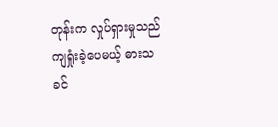တုန်းက လှုပ်ရှားမှုသည် ကျရှုံးခဲ့ပေမယ့် ဓားသခင်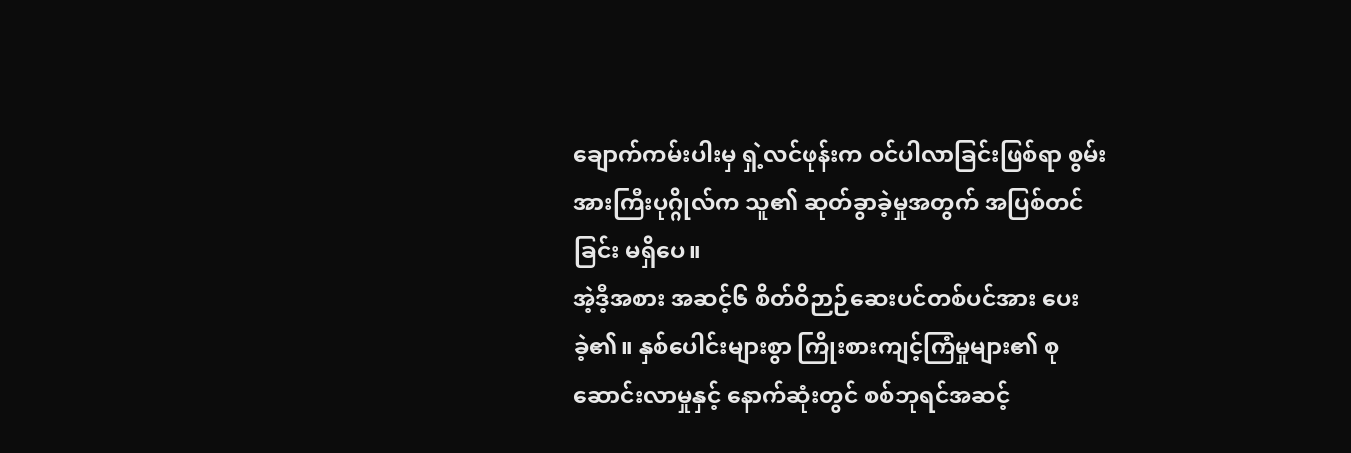ချောက်ကမ်းပါးမှ ရှဲ့လင်ဖုန်းက ဝင်ပါလာခြင်းဖြစ်ရာ စွမ်းအားကြီးပုဂ္ဂိုလ်က သူ၏ ဆုတ်ခွာခဲ့မှုအတွက် အပြစ်တင်ခြင်း မရှိပေ။
အဲ့ဒီ့အစား အဆင့်၆ စိတ်ဝိဉာဉ်ဆေးပင်တစ်ပင်အား ပေးခဲ့၏။ နှစ်ပေါင်းများစွာ ကြိုးစားကျင့်ကြံမှုများ၏ စုဆောင်းလာမှုနှင့် နောက်ဆုံးတွင် စစ်ဘုရင်အဆင့်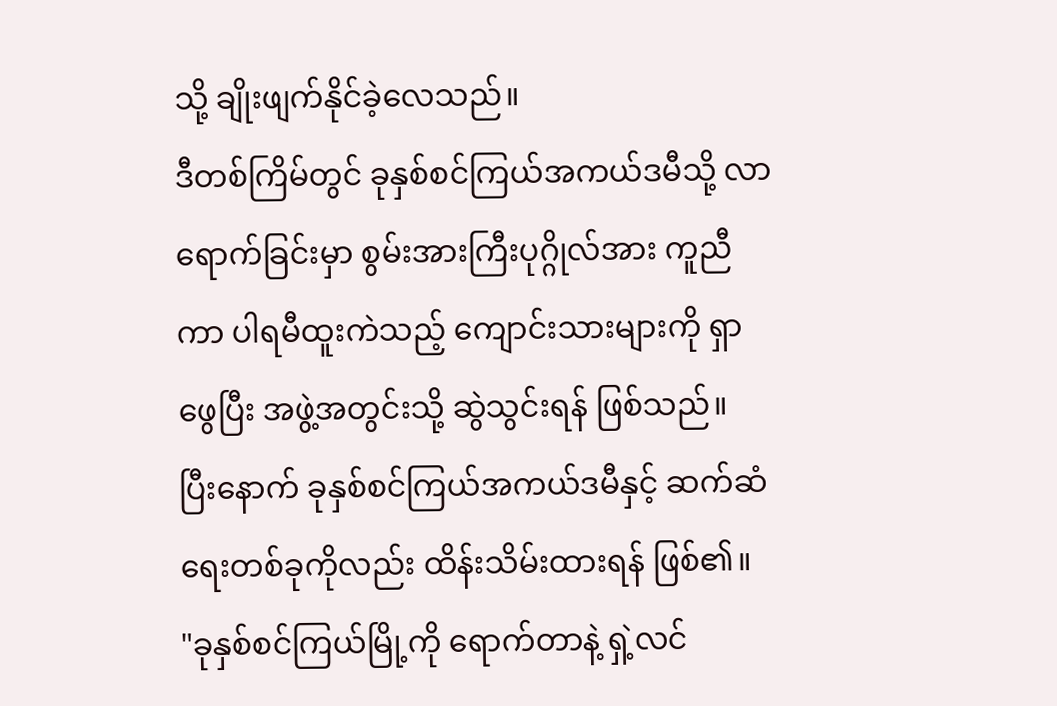သို့ ချိုးဖျက်နိုင်ခဲ့လေသည်။
ဒီတစ်ကြိမ်တွင် ခုနှစ်စင်ကြယ်အကယ်ဒမီသို့ လာရောက်ခြင်းမှာ စွမ်းအားကြီးပုဂ္ဂိုလ်အား ကူညီကာ ပါရမီထူးကဲသည့် ကျောင်းသားများကို ရှာဖွေပြီး အဖွဲ့အတွင်းသို့ ဆွဲသွင်းရန် ဖြစ်သည်။
ပြီးနောက် ခုနှစ်စင်ကြယ်အကယ်ဒမီနှင့် ဆက်ဆံရေးတစ်ခုကိုလည်း ထိန်းသိမ်းထားရန် ဖြစ်၏။
"ခုနှစ်စင်ကြယ်မြို့ကို ရောက်တာနဲ့ ရှဲ့လင်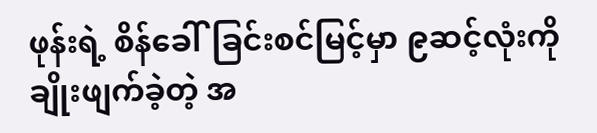ဖုန်းရဲ့ စိန်ခေါ်ခြင်းစင်မြင့်မှာ ၉ဆင့်လုံးကို ချိုးဖျက်ခဲ့တဲ့ အ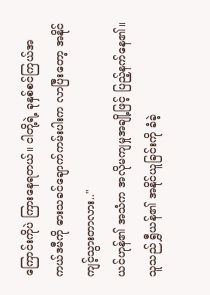ကြောင်းကိုပဲ ကြားနေရတယ်။ ငါတို့ရဲ့ ခုနှစ်စင်ကြယ်အကယ်ဒမီကို ဓားသခင်ချောက်ကမ်းပါးက လာပြီးတော့ အနိုင်ကျင့်သွားတာလား.."
ယင်ဟုန်၏ အသံက အလိုမကျမှုအချို့ဖြင့် ပြည့်နက်နေ၏။ သူသည် ရွှီယန်၏ အနိုင်ယူခြင်းကို ခံခဲ့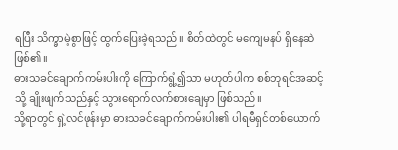ရပြီး သိက္ခာမဲ့စွာဖြင့် ထွက်ပြေးခဲ့ရသည်။ စိတ်ထဲတွင် မကျေမနပ် ရှိနေဆဲဖြစ်၏။
ဓားသခင်ချောက်ကမ်းပါးကို ကြောက်ရွံ့၍သာ မဟုတ်ပါက စစ်ဘုရင်အဆင့်သို့ ချိုးဖျက်သည်နှင့် သွားရောက်လက်စားချေမှာ ဖြစ်သည်။
သို့ရာတွင် ရှဲ့လင်ဖုန်းမှာ ဓားသခင်ချောက်ကမ်းပါး၏ ပါရမီရှင်တစ်ယောက်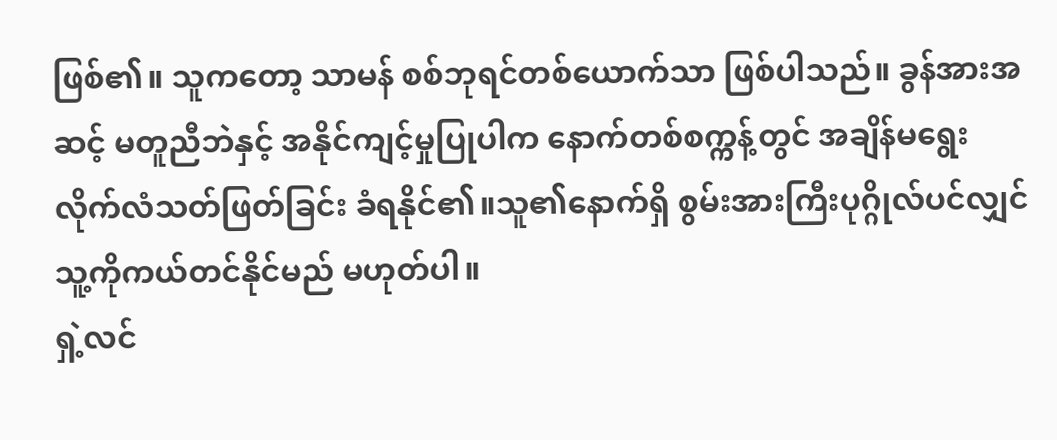ဖြစ်၏။ သူကတော့ သာမန် စစ်ဘုရင်တစ်ယောက်သာ ဖြစ်ပါသည်။ ခွန်အားအဆင့် မတူညီဘဲနှင့် အနိုင်ကျင့်မှုပြုပါက နောက်တစ်စက္ကန့်တွင် အချိန်မရွေး လိုက်လံသတ်ဖြတ်ခြင်း ခံရနိုင်၏။သူ၏နောက်ရှိ စွမ်းအားကြီးပုဂ္ဂိုလ်ပင်လျှင် သူ့ကိုကယ်တင်နိုင်မည် မဟုတ်ပါ။
ရှဲ့လင်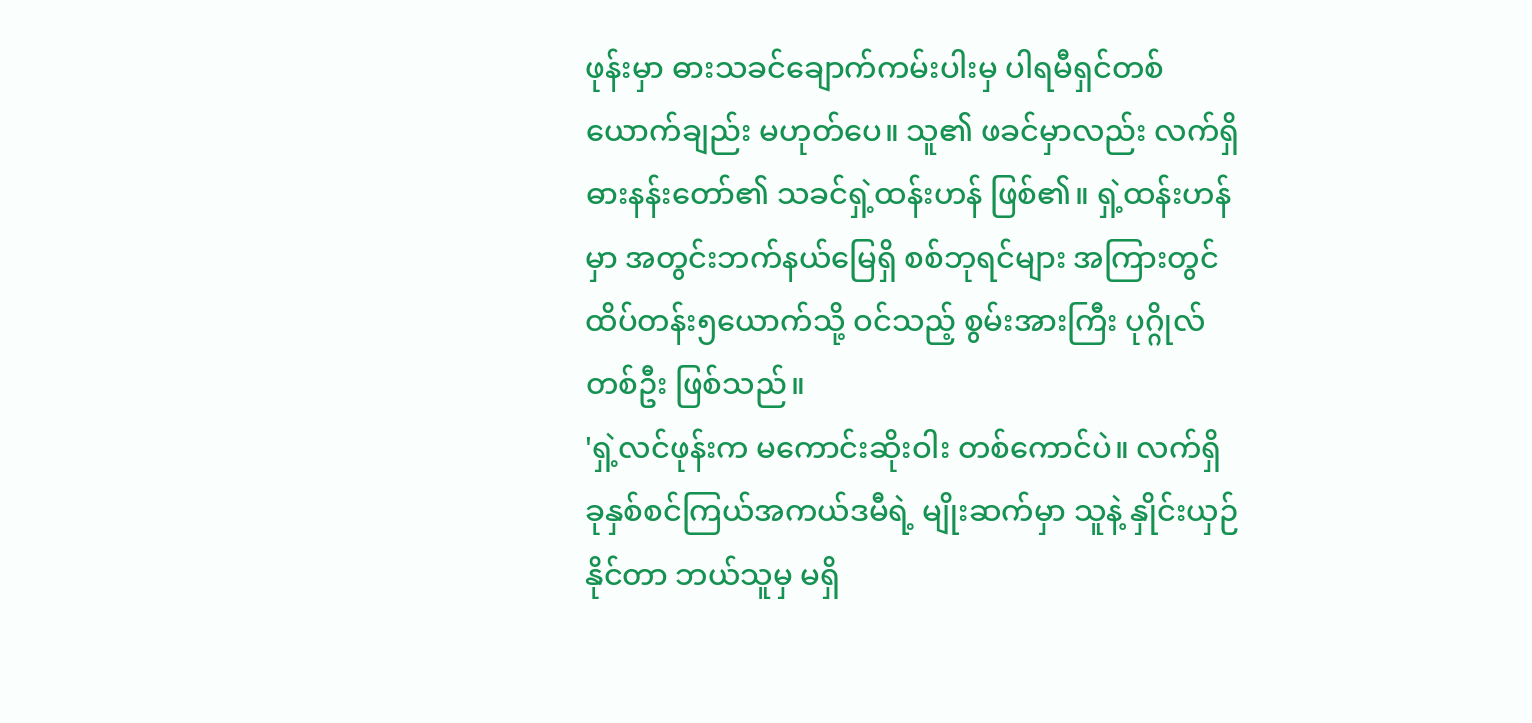ဖုန်းမှာ ဓားသခင်ချောက်ကမ်းပါးမှ ပါရမီရှင်တစ်ယောက်ချည်း မဟုတ်ပေ။ သူ၏ ဖခင်မှာလည်း လက်ရှိ ဓားနန်းတော်၏ သခင်ရှဲ့ထန်းဟန် ဖြစ်၏။ ရှဲ့ထန်းဟန်မှာ အတွင်းဘက်နယ်မြေရှိ စစ်ဘုရင်များ အကြားတွင်ထိပ်တန်း၅ယောက်သို့ ဝင်သည့် စွမ်းအားကြီး ပုဂ္ဂိုလ်တစ်ဦး ဖြစ်သည်။
'ရှဲ့လင်ဖုန်းက မကောင်းဆိုးဝါး တစ်ကောင်ပဲ။ လက်ရှိ ခုနှစ်စင်ကြယ်အကယ်ဒမီရဲ့ မျိုးဆက်မှာ သူနဲ့ နှိုင်းယှဉ်နိုင်တာ ဘယ်သူမှ မရှိ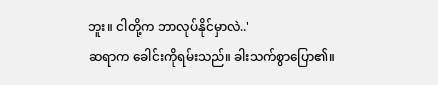ဘူး။ ငါတို့က ဘာလုပ်နိုင်မှာလဲ..'
ဆရာက ခေါင်းကိုရမ်းသည်။ ခါးသက်စွာပြော၏။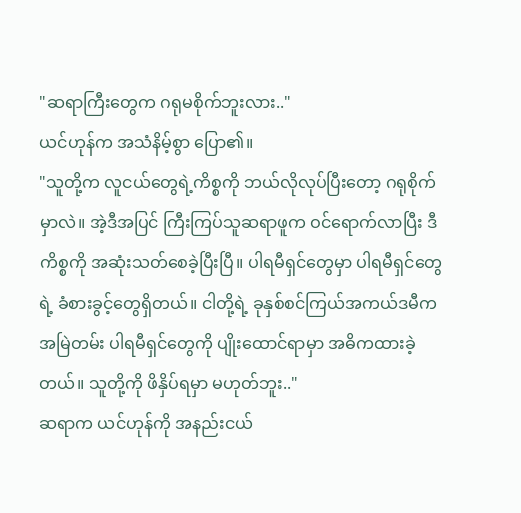"ဆရာကြီးတွေက ဂရုမစိုက်ဘူးလား.."
ယင်ဟုန်က အသံနိမ့်စွာ ပြော၏။
"သူတို့က လူငယ်တွေရဲ့ကိစ္စကို ဘယ်လိုလုပ်ပြီးတော့ ဂရုစိုက်မှာလဲ။ အဲ့ဒီအပြင် ကြီးကြပ်သူဆရာဖူက ဝင်ရောက်လာပြီး ဒီကိစ္စကို အဆုံးသတ်စေခဲ့ပြီးပြီ။ ပါရမီရှင်တွေမှာ ပါရမီရှင်တွေရဲ့ ခံစားခွင့်တွေရှိတယ်။ ငါတို့ရဲ့ ခုနှစ်စင်ကြယ်အကယ်ဒမီက အမြဲတမ်း ပါရမီရှင်တွေကို ပျိုးထောင်ရာမှာ အဓိကထားခဲ့တယ်။ သူတို့ကို ဖိနှိပ်ရမှာ မဟုတ်ဘူး.."
ဆရာက ယင်ဟုန်ကို အနည်းငယ်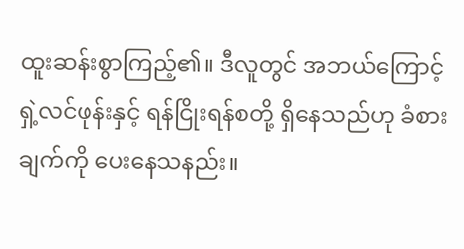ထူးဆန်းစွာကြည့်၏။ ဒီလူတွင် အဘယ်ကြောင့် ရှဲ့လင်ဖုန်းနှင့် ရန်ငြိုးရန်စတို့ ရှိနေသည်ဟု ခံစားချက်ကို ပေးနေသနည်း။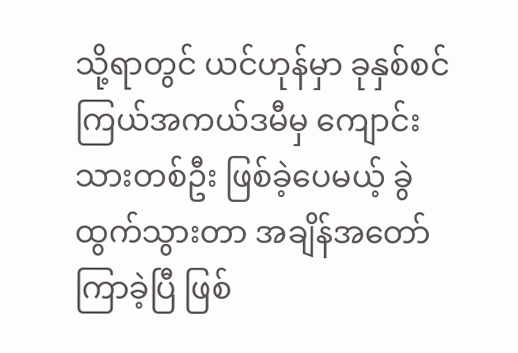သို့ရာတွင် ယင်ဟုန်မှာ ခုနှစ်စင်ကြယ်အကယ်ဒမီမှ ကျောင်းသားတစ်ဦး ဖြစ်ခဲ့ပေမယ့် ခွဲထွက်သွားတာ အချိန်အတော်ကြာခဲ့ပြီ ဖြစ်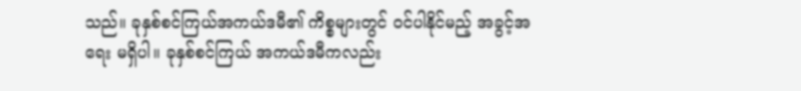သည်။ ခုနှစ်စင်ကြယ်အကယ်ဒမီ၏ ကိစ္စများတွင် ဝင်ပါနိုင်မည့် အခွင့်အရေး မရှိပါ။ ခုနှစ်စင်ကြယ် အကယ်ဒမီကလည်း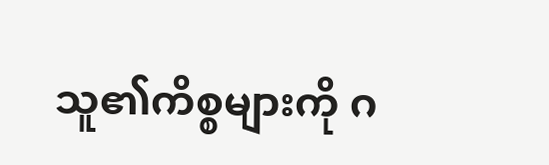သူ၏ကိစ္စများကို ဂ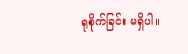ရုစိုက်ခြင်း မရှိပါ။